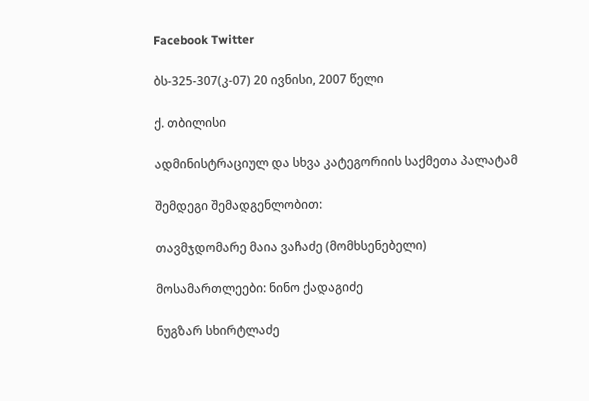Facebook Twitter

ბს-325-307(კ-07) 20 ივნისი, 2007 წელი

ქ. თბილისი

ადმინისტრაციულ და სხვა კატეგორიის საქმეთა პალატამ

შემდეგი შემადგენლობით:

თავმჯდომარე მაია ვაჩაძე (მომხსენებელი)

მოსამართლეები: ნინო ქადაგიძე

ნუგზარ სხირტლაძე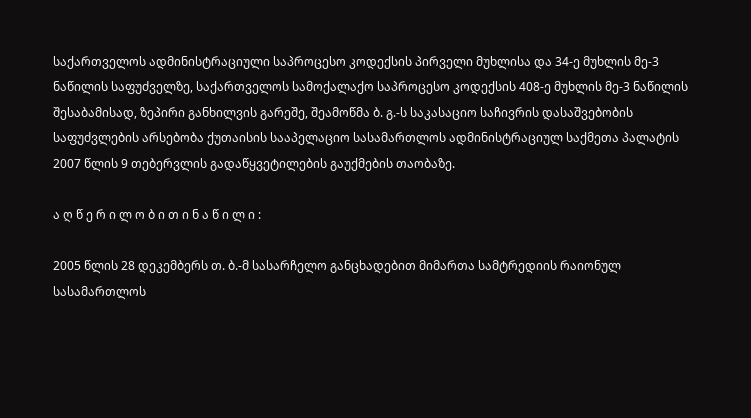საქართველოს ადმინისტრაციული საპროცესო კოდექსის პირველი მუხლისა და 34-ე მუხლის მე-3 ნაწილის საფუძველზე, საქართველოს სამოქალაქო საპროცესო კოდექსის 408-ე მუხლის მე-3 ნაწილის შესაბამისად, ზეპირი განხილვის გარეშე, შეამოწმა ბ. გ.-ს საკასაციო საჩივრის დასაშვებობის საფუძვლების არსებობა ქუთაისის სააპელაციო სასამართლოს ადმინისტრაციულ საქმეთა პალატის 2007 წლის 9 თებერვლის გადაწყვეტილების გაუქმების თაობაზე.

ა ღ წ ე რ ი ლ ო ბ ი თ ი ნ ა წ ი ლ ი :

2005 წლის 28 დეკემბერს თ. ბ.-მ სასარჩელო განცხადებით მიმართა სამტრედიის რაიონულ სასამართლოს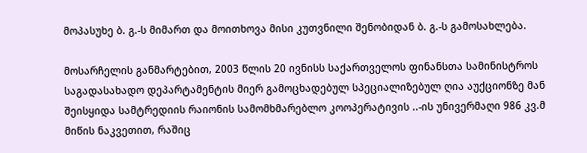მოპასუხე ბ. გ.-ს მიმართ და მოითხოვა მისი კუთვნილი შენობიდან ბ. გ.-ს გამოსახლება.

მოსარჩელის განმარტებით, 2003 წლის 20 ივნისს საქართველოს ფინანსთა სამინისტროს საგადასახადო დეპარტამენტის მიერ გამოცხადებულ სპეციალიზებულ ღია აუქციონზე მან შეისყიდა სამტრედიის რაიონის სამომხმარებლო კოოპერატივის ..-ის უნივერმაღი 986 კვ.მ მიწის ნაკვეთით, რაშიც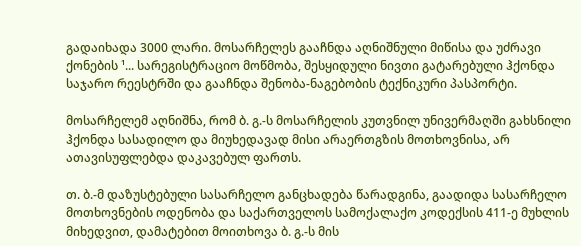გადაიხადა 3000 ლარი. მოსარჩელეს გააჩნდა აღნიშნული მიწისა და უძრავი ქონების ¹... სარეგისტრაციო მოწმობა, შესყიდული ნივთი გატარებული ჰქონდა საჯარო რეესტრში და გააჩნდა შენობა-ნაგებობის ტექნიკური პასპორტი.

მოსარჩელემ აღნიშნა, რომ ბ. გ.-ს მოსარჩელის კუთვნილ უნივერმაღში გახსნილი ჰქონდა სასადილო და მიუხედავად მისი არაერთგზის მოთხოვნისა, არ ათავისუფლებდა დაკავებულ ფართს.

თ. ბ.-მ დაზუსტებული სასარჩელო განცხადება წარადგინა, გაადიდა სასარჩელო მოთხოვნების ოდენობა და საქართველოს სამოქალაქო კოდექსის 411-ე მუხლის მიხედვით, დამატებით მოითხოვა ბ. გ.-ს მის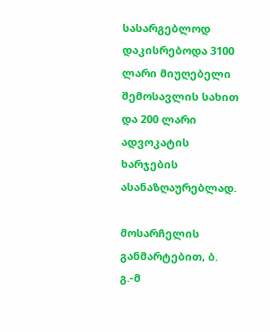სასარგებლოდ დაკისრებოდა 3100 ლარი მიუღებელი შემოსავლის სახით და 200 ლარი ადვოკატის ხარჯების ასანაზღაურებლად.

მოსარჩელის განმარტებით, ბ. გ.-მ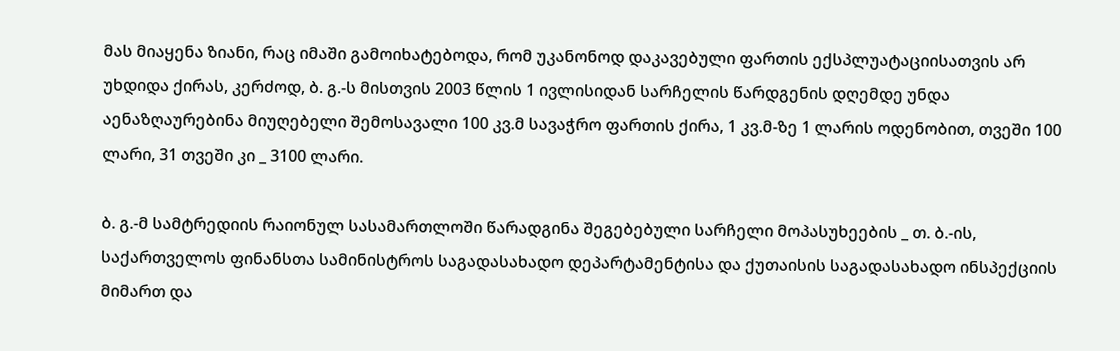მას მიაყენა ზიანი, რაც იმაში გამოიხატებოდა, რომ უკანონოდ დაკავებული ფართის ექსპლუატაციისათვის არ უხდიდა ქირას, კერძოდ, ბ. გ.-ს მისთვის 2003 წლის 1 ივლისიდან სარჩელის წარდგენის დღემდე უნდა აენაზღაურებინა მიუღებელი შემოსავალი 100 კვ.მ სავაჭრო ფართის ქირა, 1 კვ.მ-ზე 1 ლარის ოდენობით, თვეში 100 ლარი, 31 თვეში კი _ 3100 ლარი.

ბ. გ.-მ სამტრედიის რაიონულ სასამართლოში წარადგინა შეგებებული სარჩელი მოპასუხეების _ თ. ბ.-ის, საქართველოს ფინანსთა სამინისტროს საგადასახადო დეპარტამენტისა და ქუთაისის საგადასახადო ინსპექციის მიმართ და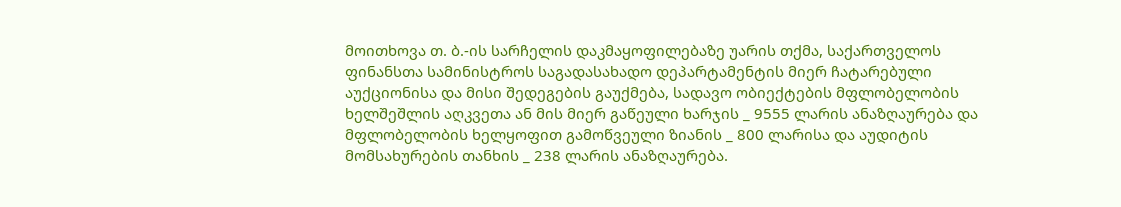მოითხოვა თ. ბ.-ის სარჩელის დაკმაყოფილებაზე უარის თქმა, საქართველოს ფინანსთა სამინისტროს საგადასახადო დეპარტამენტის მიერ ჩატარებული აუქციონისა და მისი შედეგების გაუქმება, სადავო ობიექტების მფლობელობის ხელშეშლის აღკვეთა ან მის მიერ გაწეული ხარჯის _ 9555 ლარის ანაზღაურება და მფლობელობის ხელყოფით გამოწვეული ზიანის _ 800 ლარისა და აუდიტის მომსახურების თანხის _ 238 ლარის ანაზღაურება.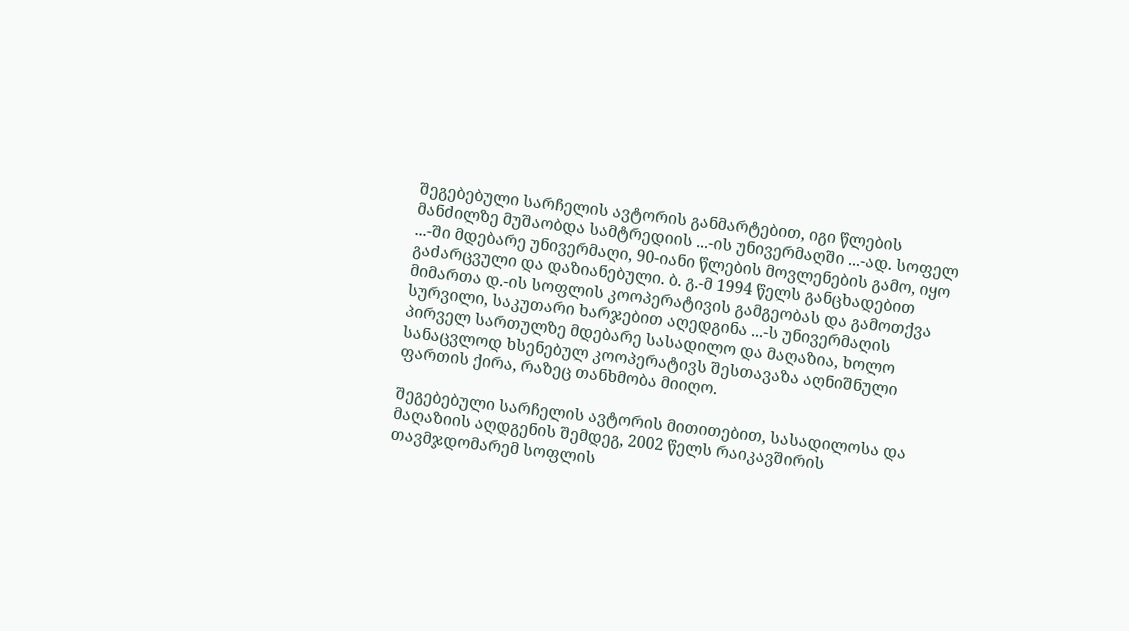შეგებებული სარჩელის ავტორის განმარტებით, იგი წლების მანძილზე მუშაობდა სამტრედიის ...-ის უნივერმაღში ...-ად. სოფელ ...-ში მდებარე უნივერმაღი, 90-იანი წლების მოვლენების გამო, იყო გაძარცვული და დაზიანებული. ბ. გ.-მ 1994 წელს განცხადებით მიმართა დ.-ის სოფლის კოოპერატივის გამგეობას და გამოთქვა სურვილი, საკუთარი ხარჯებით აღედგინა ...-ს უნივერმაღის პირველ სართულზე მდებარე სასადილო და მაღაზია, ხოლო სანაცვლოდ ხსენებულ კოოპერატივს შესთავაზა აღნიშნული ფართის ქირა, რაზეც თანხმობა მიიღო.

შეგებებული სარჩელის ავტორის მითითებით, სასადილოსა და მაღაზიის აღდგენის შემდეგ, 2002 წელს რაიკავშირის თავმჯდომარემ სოფლის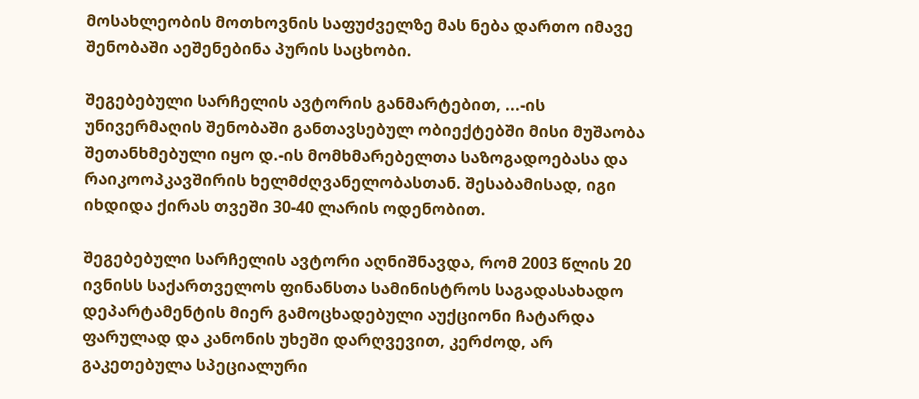მოსახლეობის მოთხოვნის საფუძველზე მას ნება დართო იმავე შენობაში აეშენებინა პურის საცხობი.

შეგებებული სარჩელის ავტორის განმარტებით, ...-ის უნივერმაღის შენობაში განთავსებულ ობიექტებში მისი მუშაობა შეთანხმებული იყო დ.-ის მომხმარებელთა საზოგადოებასა და რაიკოოპკავშირის ხელმძღვანელობასთან. შესაბამისად, იგი იხდიდა ქირას თვეში 30-40 ლარის ოდენობით.

შეგებებული სარჩელის ავტორი აღნიშნავდა, რომ 2003 წლის 20 ივნისს საქართველოს ფინანსთა სამინისტროს საგადასახადო დეპარტამენტის მიერ გამოცხადებული აუქციონი ჩატარდა ფარულად და კანონის უხეში დარღვევით, კერძოდ, არ გაკეთებულა სპეციალური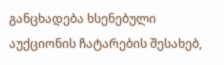განცხადება ხსენებული აუქციონის ჩატარების შესახებ,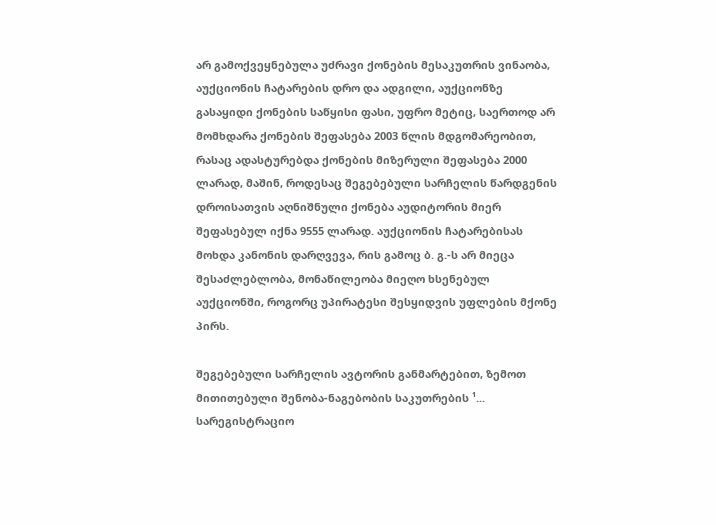არ გამოქვეყნებულა უძრავი ქონების მესაკუთრის ვინაობა, აუქციონის ჩატარების დრო და ადგილი, აუქციონზე გასაყიდი ქონების საწყისი ფასი, უფრო მეტიც, საერთოდ არ მომხდარა ქონების შეფასება 2003 წლის მდგომარეობით, რასაც ადასტურებდა ქონების მიზერული შეფასება 2000 ლარად, მაშინ, როდესაც შეგებებული სარჩელის წარდგენის დროისათვის აღნიშნული ქონება აუდიტორის მიერ შეფასებულ იქნა 9555 ლარად. აუქციონის ჩატარებისას მოხდა კანონის დარღვევა, რის გამოც ბ. გ.-ს არ მიეცა შესაძლებლობა, მონაწილეობა მიეღო ხსენებულ აუქციონში, როგორც უპირატესი შესყიდვის უფლების მქონე პირს.

შეგებებული სარჩელის ავტორის განმარტებით, ზემოთ მითითებული შენობა-ნაგებობის საკუთრების ¹... სარეგისტრაციო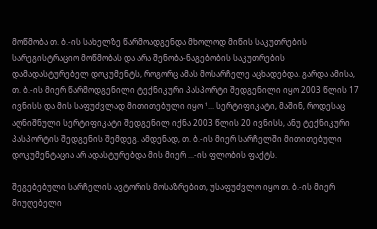მოწმობა თ. ბ.-ის სახელზე წარმოადგენდა მხოლოდ მიწის საკუთრების სარეგისტრაციო მოწმობას და არა შენობა-ნაგებობის საკუთრების დამადასტურებელ დოკუმენტს, როგორც ამას მოსარჩელე აცხადებდა. გარდა ამისა, თ. ბ.-ის მიერ წარმოდგენილი ტექნიკური პასპორტი შედგენილი იყო 2003 წლის 17 ივნისს და მის საფუძვლად მითითებული იყო ¹... სერტიფიკატი, მაშინ, როდესაც აღნიშნული სერტიფიკატი შედგენილ იქნა 2003 წლის 20 ივნისს, ანუ ტექნიკური პასპორტის შედგენის შემდეგ. ამდენად, თ. ბ.-ის მიერ სარჩელში მითითებული დოკუმენტაცია არ ადასტურებდა მის მიერ ...-ის ფლობის ფაქტს.

შეგებებული სარჩელის ავტორის მოსაზრებით, უსაფუძვლო იყო თ. ბ.-ის მიერ მიუღებელი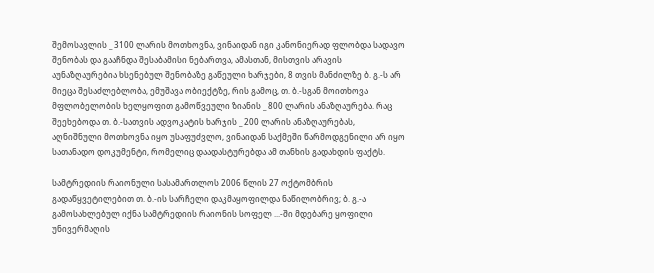შემოსავლის _ 3100 ლარის მოთხოვნა, ვინაიდან იგი კანონიერად ფლობდა სადავო შენობას და გააჩნდა შესაბამისი ნებართვა, ამასთან, მისთვის არავის აუნაზღაურებია ხსენებულ შენობაზე გაწეული ხარჯები, 8 თვის მანძილზე ბ. გ.-ს არ მიეცა შესაძლებლობა, ემუშავა ობიექტზე, რის გამოც, თ. ბ.-სგან მოითხოვა მფლობელობის ხელყოფით გამოწვეული ზიანის _ 800 ლარის ანაზღაურება. რაც შეეხებოდა თ. ბ.-სათვის ადვოკატის ხარჯის _ 200 ლარის ანაზღაურებას, აღნიშნული მოთხოვნა იყო უსაფუძვლო, ვინაიდან საქმეში წარმოდგენილი არ იყო სათანადო დოკუმენტი, რომელიც დაადასტურებდა ამ თანხის გადახდის ფაქტს.

სამტრედიის რაიონული სასამართლოს 2006 წლის 27 ოქტომბრის გადაწყვეტილებით თ. ბ.-ის სარჩელი დაკმაყოფილდა ნაწილობრივ; ბ. გ.-ა გამოსახლებულ იქნა სამტრედიის რაიონის სოფელ ...-ში მდებარე ყოფილი უნივერმაღის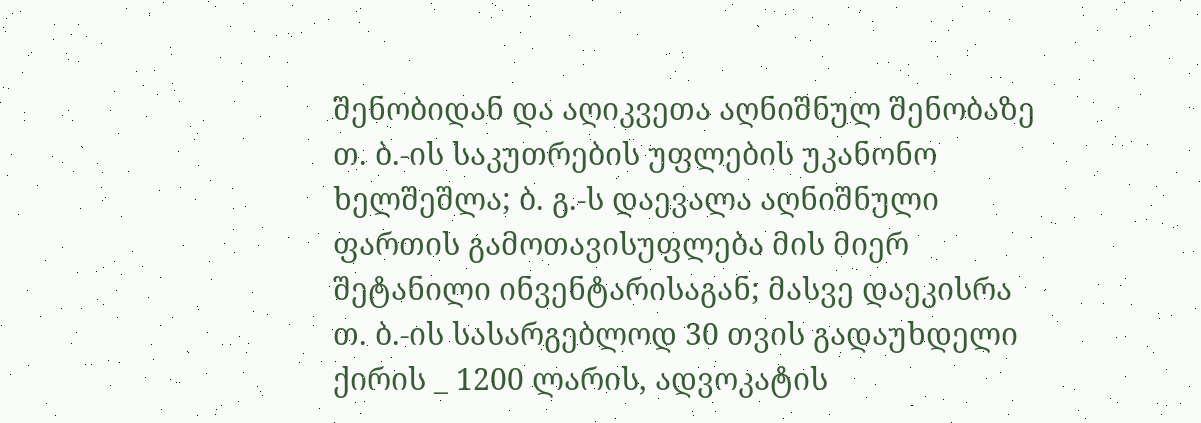შენობიდან და აღიკვეთა აღნიშნულ შენობაზე თ. ბ.-ის საკუთრების უფლების უკანონო ხელშეშლა; ბ. გ.-ს დაევალა აღნიშნული ფართის გამოთავისუფლება მის მიერ შეტანილი ინვენტარისაგან; მასვე დაეკისრა თ. ბ.-ის სასარგებლოდ 30 თვის გადაუხდელი ქირის _ 1200 ლარის, ადვოკატის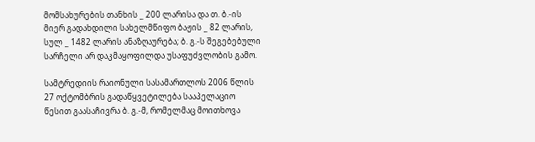მომსახურების თანხის _ 200 ლარისა და თ. ბ.-ის მიერ გადახდილი სახელმწიფო ბაჟის _ 82 ლარის, სულ _ 1482 ლარის ანაზღაურება; ბ. გ.-ს შეგებებული სარჩელი არ დაკმაყოფილდა უსაფუძვლობის გამო.

სამტრედიის რაიონული სასამართლოს 2006 წლის 27 ოქტომბრის გადაწყვეტილება სააპელაციო წესით გაასაჩივრა ბ. გ.-მ, რომელმაც მოითხოვა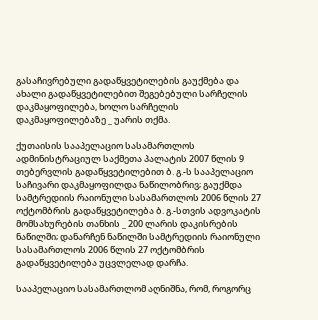გასაჩივრებული გადაწყვეტილების გაუქმება და ახალი გადაწყვეტილებით შეგებებული სარჩელის დაკმაყოფილება, ხოლო სარჩელის დაკმაყოფილებაზე _ უარის თქმა.

ქუთაისის სააპელაციო სასამართლოს ადმინისტრაციულ საქმეთა პალატის 2007 წლის 9 თებერვლის გადაწყვეტილებით ბ. გ.-ს სააპელაციო საჩივარი დაკმაყოფილდა ნაწილობრივ; გაუქმდა სამტრედიის რაიონული სასამართლოს 2006 წლის 27 ოქტომბრის გადაწყვეტილება ბ. გ.-სთვის ადვოკატის მომსახურების თანხის _ 200 ლარის დაკისრების ნაწილში; დანარჩენ ნაწილში სამტრედიის რაიონული სასამართლოს 2006 წლის 27 ოქტომბრის გადაწყვეტილება უცვლელად დარჩა.

სააპელაციო სასამართლომ აღნიშნა, რომ, როგორც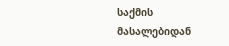საქმის მასალებიდან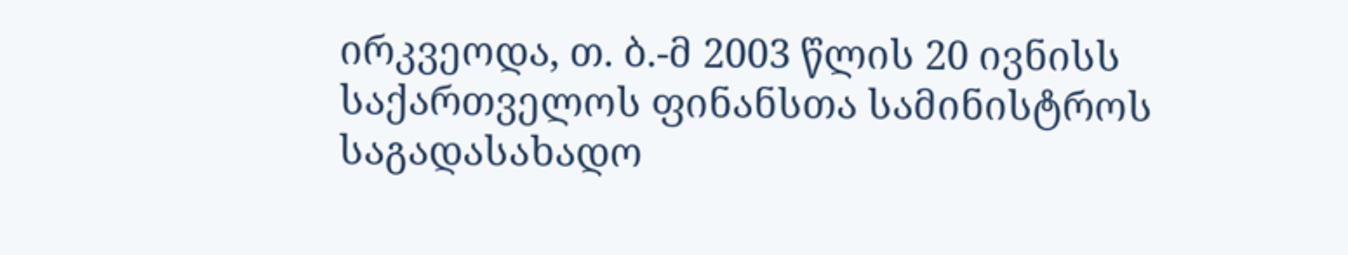ირკვეოდა, თ. ბ.-მ 2003 წლის 20 ივნისს საქართველოს ფინანსთა სამინისტროს საგადასახადო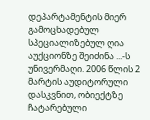დეპარტამენტის მიერ გამოცხადებულ სპეციალიზებულ ღია აუქციონზე შეიძინა ...-ს უნივერმაღი. 2006 წლის 2 მარტის აუდიტორული დასკვნით, ობიექტზე ჩატარებული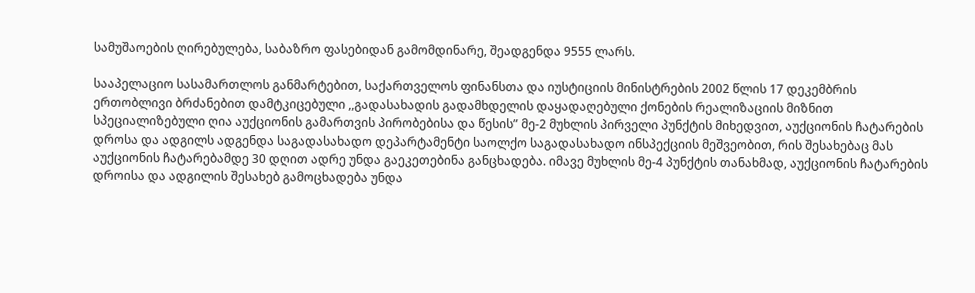სამუშაოების ღირებულება, საბაზრო ფასებიდან გამომდინარე, შეადგენდა 9555 ლარს.

სააპელაციო სასამართლოს განმარტებით, საქართველოს ფინანსთა და იუსტიციის მინისტრების 2002 წლის 17 დეკემბრის ერთობლივი ბრძანებით დამტკიცებული ,,გადასახადის გადამხდელის დაყადაღებული ქონების რეალიზაციის მიზნით სპეციალიზებული ღია აუქციონის გამართვის პირობებისა და წესის” მე-2 მუხლის პირველი პუნქტის მიხედვით, აუქციონის ჩატარების დროსა და ადგილს ადგენდა საგადასახადო დეპარტამენტი საოლქო საგადასახადო ინსპექციის მეშვეობით, რის შესახებაც მას აუქციონის ჩატარებამდე 30 დღით ადრე უნდა გაეკეთებინა განცხადება. იმავე მუხლის მე-4 პუნქტის თანახმად, აუქციონის ჩატარების დროისა და ადგილის შესახებ გამოცხადება უნდა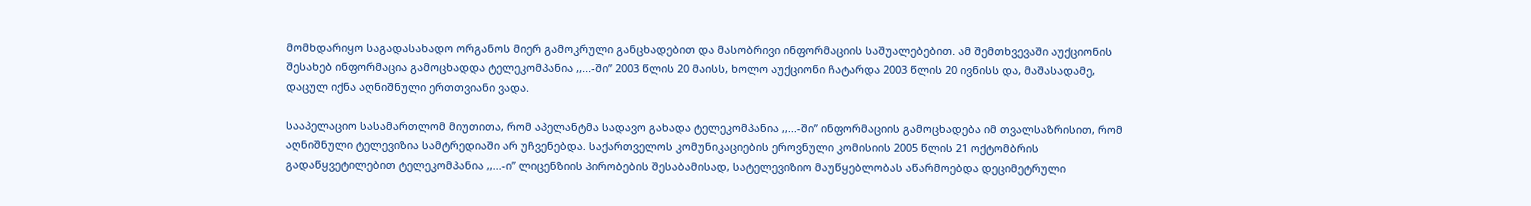მომხდარიყო საგადასახადო ორგანოს მიერ გამოკრული განცხადებით და მასობრივი ინფორმაციის საშუალებებით. ამ შემთხვევაში აუქციონის შესახებ ინფორმაცია გამოცხადდა ტელეკომპანია ,,...-ში” 2003 წლის 20 მაისს, ხოლო აუქციონი ჩატარდა 2003 წლის 20 ივნისს და, მაშასადამე, დაცულ იქნა აღნიშნული ერთთვიანი ვადა.

სააპელაციო სასამართლომ მიუთითა, რომ აპელანტმა სადავო გახადა ტელეკომპანია ,,...-ში” ინფორმაციის გამოცხადება იმ თვალსაზრისით, რომ აღნიშნული ტელევიზია სამტრედიაში არ უჩვენებდა. საქართველოს კომუნიკაციების ეროვნული კომისიის 2005 წლის 21 ოქტომბრის გადაწყვეტილებით ტელეკომპანია ,,...-ი” ლიცენზიის პირობების შესაბამისად, სატელევიზიო მაუწყებლობას აწარმოებდა დეციმეტრული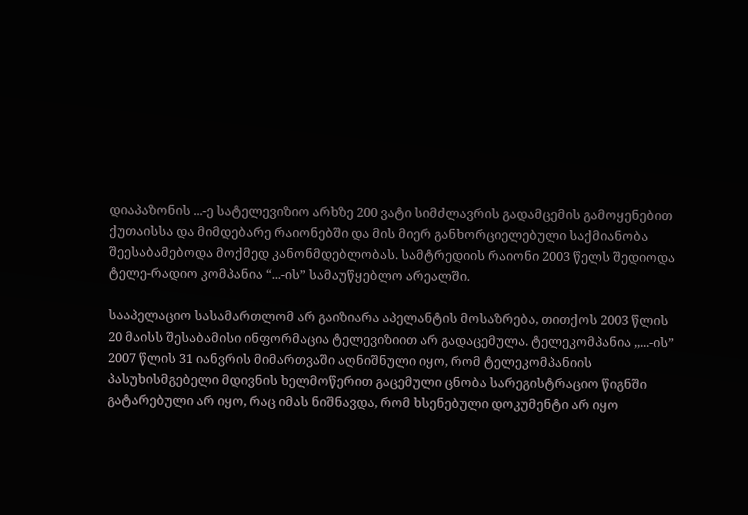დიაპაზონის ...-ე სატელევიზიო არხზე 200 ვატი სიმძლავრის გადამცემის გამოყენებით ქუთაისსა და მიმდებარე რაიონებში და მის მიერ განხორციელებული საქმიანობა შეესაბამებოდა მოქმედ კანონმდებლობას. სამტრედიის რაიონი 2003 წელს შედიოდა ტელე-რადიო კომპანია “...-ის” სამაუწყებლო არეალში.

სააპელაციო სასამართლომ არ გაიზიარა აპელანტის მოსაზრება, თითქოს 2003 წლის 20 მაისს შესაბამისი ინფორმაცია ტელევიზიით არ გადაცემულა. ტელეკომპანია ,,...-ის” 2007 წლის 31 იანვრის მიმართვაში აღნიშნული იყო, რომ ტელეკომპანიის პასუხისმგებელი მდივნის ხელმოწერით გაცემული ცნობა სარეგისტრაციო წიგნში გატარებული არ იყო, რაც იმას ნიშნავდა, რომ ხსენებული დოკუმენტი არ იყო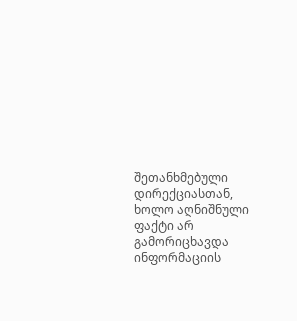შეთანხმებული დირექციასთან, ხოლო აღნიშნული ფაქტი არ გამორიცხავდა ინფორმაციის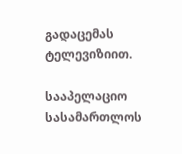გადაცემას ტელევიზიით.

სააპელაციო სასამართლოს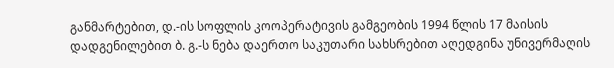განმარტებით, დ.-ის სოფლის კოოპერატივის გამგეობის 1994 წლის 17 მაისის დადგენილებით ბ. გ.-ს ნება დაერთო საკუთარი სახსრებით აღედგინა უნივერმაღის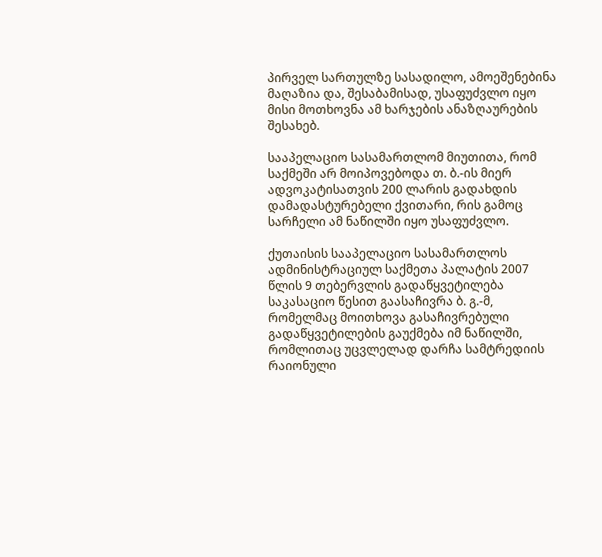პირველ სართულზე სასადილო, ამოეშენებინა მაღაზია და, შესაბამისად, უსაფუძვლო იყო მისი მოთხოვნა ამ ხარჯების ანაზღაურების შესახებ.

სააპელაციო სასამართლომ მიუთითა, რომ საქმეში არ მოიპოვებოდა თ. ბ.-ის მიერ ადვოკატისათვის 200 ლარის გადახდის დამადასტურებელი ქვითარი, რის გამოც სარჩელი ამ ნაწილში იყო უსაფუძვლო.

ქუთაისის სააპელაციო სასამართლოს ადმინისტრაციულ საქმეთა პალატის 2007 წლის 9 თებერვლის გადაწყვეტილება საკასაციო წესით გაასაჩივრა ბ. გ.-მ, რომელმაც მოითხოვა გასაჩივრებული გადაწყვეტილების გაუქმება იმ ნაწილში, რომლითაც უცვლელად დარჩა სამტრედიის რაიონული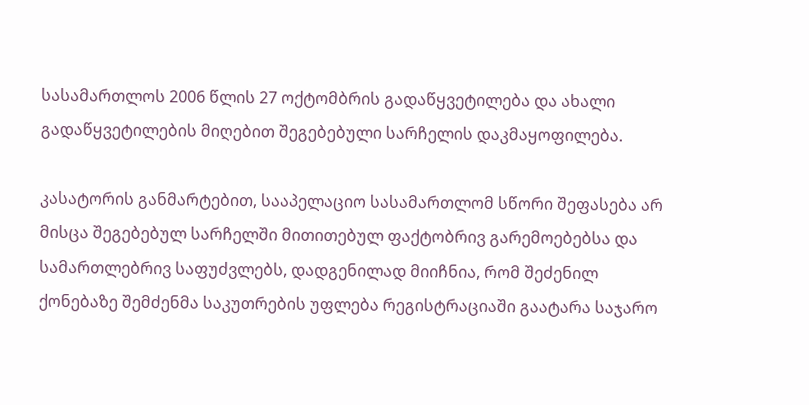სასამართლოს 2006 წლის 27 ოქტომბრის გადაწყვეტილება და ახალი გადაწყვეტილების მიღებით შეგებებული სარჩელის დაკმაყოფილება.

კასატორის განმარტებით, სააპელაციო სასამართლომ სწორი შეფასება არ მისცა შეგებებულ სარჩელში მითითებულ ფაქტობრივ გარემოებებსა და სამართლებრივ საფუძვლებს, დადგენილად მიიჩნია, რომ შეძენილ ქონებაზე შემძენმა საკუთრების უფლება რეგისტრაციაში გაატარა საჯარო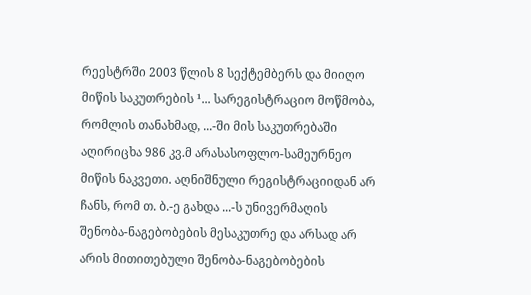რეესტრში 2003 წლის 8 სექტემბერს და მიიღო მიწის საკუთრების ¹... სარეგისტრაციო მოწმობა, რომლის თანახმად, ...-ში მის საკუთრებაში აღირიცხა 986 კვ.მ არასასოფლო-სამეურნეო მიწის ნაკვეთი. აღნიშნული რეგისტრაციიდან არ ჩანს, რომ თ. ბ.-ე გახდა ...-ს უნივერმაღის შენობა-ნაგებობების მესაკუთრე და არსად არ არის მითითებული შენობა-ნაგებობების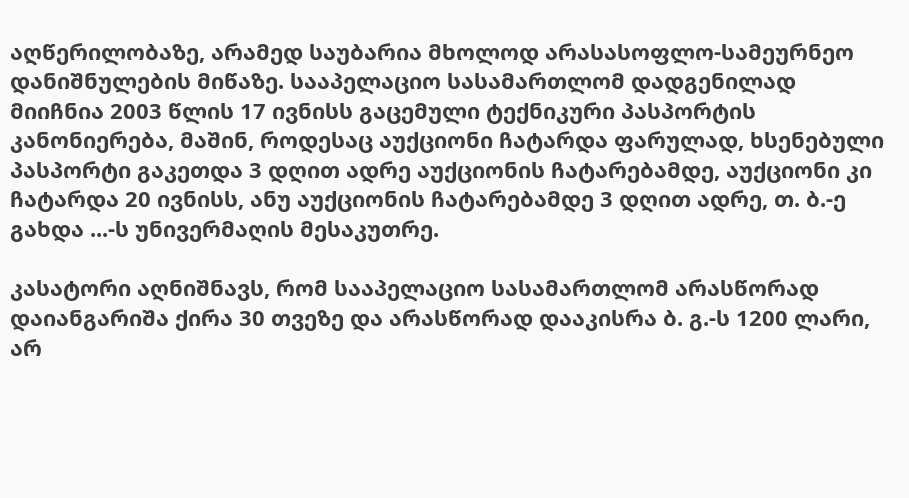აღწერილობაზე, არამედ საუბარია მხოლოდ არასასოფლო-სამეურნეო დანიშნულების მიწაზე. სააპელაციო სასამართლომ დადგენილად მიიჩნია 2003 წლის 17 ივნისს გაცემული ტექნიკური პასპორტის კანონიერება, მაშინ, როდესაც აუქციონი ჩატარდა ფარულად, ხსენებული პასპორტი გაკეთდა 3 დღით ადრე აუქციონის ჩატარებამდე, აუქციონი კი ჩატარდა 20 ივნისს, ანუ აუქციონის ჩატარებამდე 3 დღით ადრე, თ. ბ.-ე გახდა ...-ს უნივერმაღის მესაკუთრე.

კასატორი აღნიშნავს, რომ სააპელაციო სასამართლომ არასწორად დაიანგარიშა ქირა 30 თვეზე და არასწორად დააკისრა ბ. გ.-ს 1200 ლარი, არ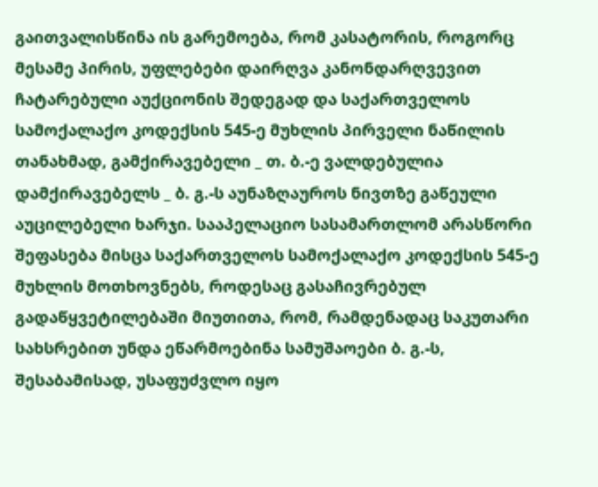გაითვალისწინა ის გარემოება, რომ კასატორის, როგორც მესამე პირის, უფლებები დაირღვა კანონდარღვევით ჩატარებული აუქციონის შედეგად და საქართველოს სამოქალაქო კოდექსის 545-ე მუხლის პირველი ნაწილის თანახმად, გამქირავებელი _ თ. ბ.-ე ვალდებულია დამქირავებელს _ ბ. გ.-ს აუნაზღაუროს ნივთზე გაწეული აუცილებელი ხარჯი. სააპელაციო სასამართლომ არასწორი შეფასება მისცა საქართველოს სამოქალაქო კოდექსის 545-ე მუხლის მოთხოვნებს, როდესაც გასაჩივრებულ გადაწყვეტილებაში მიუთითა, რომ, რამდენადაც საკუთარი სახსრებით უნდა ეწარმოებინა სამუშაოები ბ. გ.-ს, შესაბამისად, უსაფუძვლო იყო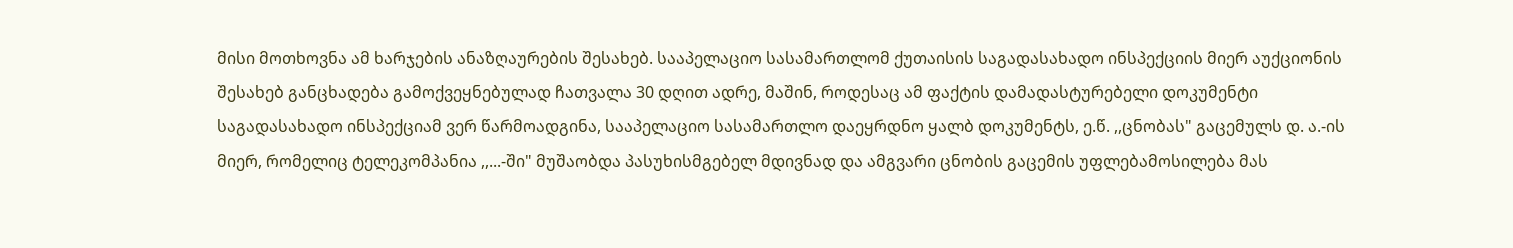მისი მოთხოვნა ამ ხარჯების ანაზღაურების შესახებ. სააპელაციო სასამართლომ ქუთაისის საგადასახადო ინსპექციის მიერ აუქციონის შესახებ განცხადება გამოქვეყნებულად ჩათვალა 30 დღით ადრე, მაშინ, როდესაც ამ ფაქტის დამადასტურებელი დოკუმენტი საგადასახადო ინსპექციამ ვერ წარმოადგინა, სააპელაციო სასამართლო დაეყრდნო ყალბ დოკუმენტს, ე.წ. ,,ცნობას" გაცემულს დ. ა.-ის მიერ, რომელიც ტელეკომპანია ,,...-ში" მუშაობდა პასუხისმგებელ მდივნად და ამგვარი ცნობის გაცემის უფლებამოსილება მას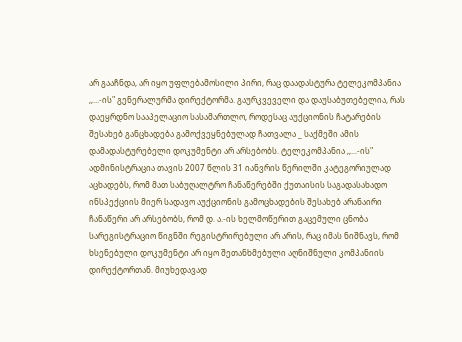არ გააჩნდა, არ იყო უფლებამოსილი პირი, რაც დაადასტურა ტელეკომპანია ,,...-ის" გენერალურმა დირექტორმა. გაურკვეველი და დაუსაბუთებელია, რას დაეყრდნო სააპელაციო სასამართლო, როდესაც აუქციონის ჩატარების შესახებ განცხადება გამოქვეყნებულად ჩათვალა _ საქმეში ამის დამადასტურებელი დოკუმენტი არ არსებობს. ტელეკომპანია ,,...-ის" ადმინისტრაცია თავის 2007 წლის 31 იანვრის წერილში კატეგორიულად აცხადებს, რომ მათ საბუღალტრო ჩანაწერებში ქუთაისის საგადასახადო ინსპექციის მიერ სადავო აუქციონის გამოცხადების შესახებ არანაირი ჩანაწერი არ არსებობს, რომ დ. ა.-ის ხელმოწერით გაცემული ცნობა სარეგისტრაციო წიგნში რეგისტრირებული არ არის, რაც იმას ნიშნავს, რომ ხსენებული დოკუმენტი არ იყო შეთანხმებული აღნიშნული კომპანიის დირექტორთან. მიუხედავად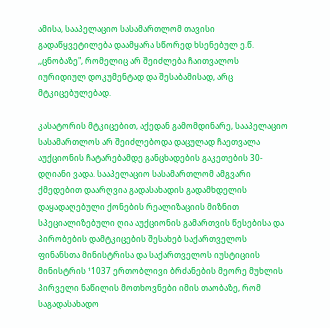ამისა, სააპელაციო სასამართლომ თავისი გადაწყვეტილება დაამყარა სწორედ ხსენებულ ე.წ. ,,ცნობაზე", რომელიც არ შეიძლება ჩაითვალოს იურიდიულ დოკუმენტად და შესაბამისად, არც მტკიცებულებად.

კასატორის მტკიცებით, აქედან გამომდინარე, სააპელაციო სასამართლოს არ შეიძლებოდა დაცულად ჩაეთვალა აუქციონის ჩატარებამდე განცხადების გაკეთების 30-დღიანი ვადა. სააპელაციო სასამართლომ ამგვარი ქმედებით დაარღვია გადასახადის გადამხდელის დაყადაღებული ქონების რეალიზაციის მიზნით სპეციალიზებული ღია აუქციონის გამართვის წესებისა და პირობების დამტკიცების შესახებ საქართველოს ფინანსთა მინისტრისა და საქართველოს იუსტიციის მინისტრის ¹1037 ერთობლივი ბრძანების მეორე მუხლის პირველი ნაწილის მოთხოვნები იმის თაობაზე, რომ საგადასახადო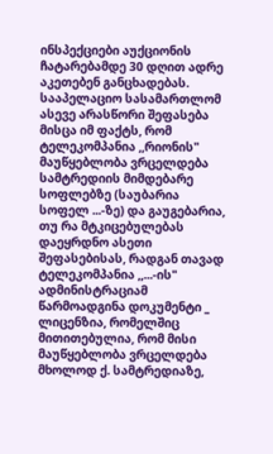ინსპექციები აუქციონის ჩატარებამდე 30 დღით ადრე აკეთებენ განცხადებას. სააპელაციო სასამართლომ ასევე არასწორი შეფასება მისცა იმ ფაქტს, რომ ტელეკომპანია ,,რიონის" მაუწყებლობა ვრცელდება სამტრედიის მიმდებარე სოფლებზე (საუბარია სოფელ ...-ზე) და გაუგებარია, თუ რა მტკიცებულებას დაეყრდნო ასეთი შეფასებისას, რადგან თავად ტელეკომპანია ,,...-ის" ადმინისტრაციამ წარმოადგინა დოკუმენტი _ ლიცენზია, რომელშიც მითითებულია, რომ მისი მაუწყებლობა ვრცელდება მხოლოდ ქ. სამტრედიაზე,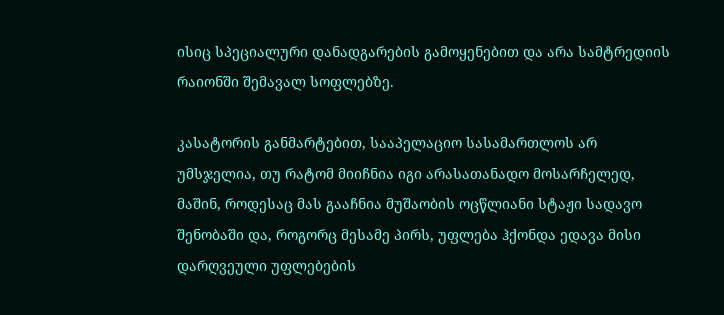ისიც სპეციალური დანადგარების გამოყენებით და არა სამტრედიის რაიონში შემავალ სოფლებზე.

კასატორის განმარტებით, სააპელაციო სასამართლოს არ უმსჯელია, თუ რატომ მიიჩნია იგი არასათანადო მოსარჩელედ, მაშინ, როდესაც მას გააჩნია მუშაობის ოცწლიანი სტაჟი სადავო შენობაში და, როგორც მესამე პირს, უფლება ჰქონდა ედავა მისი დარღვეული უფლებების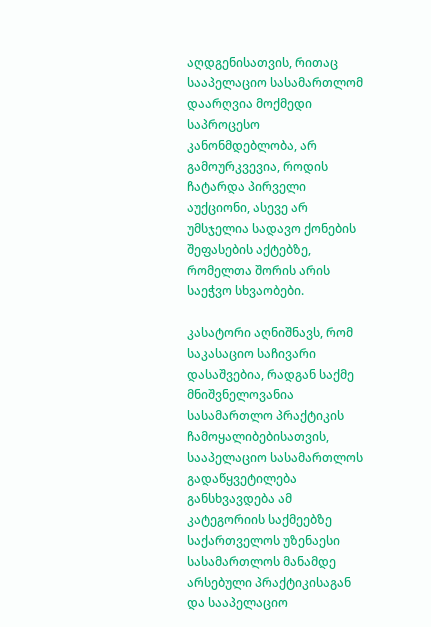აღდგენისათვის, რითაც სააპელაციო სასამართლომ დაარღვია მოქმედი საპროცესო კანონმდებლობა, არ გამოურკვევია, როდის ჩატარდა პირველი აუქციონი, ასევე არ უმსჯელია სადავო ქონების შეფასების აქტებზე, რომელთა შორის არის საეჭვო სხვაობები.

კასატორი აღნიშნავს, რომ საკასაციო საჩივარი დასაშვებია, რადგან საქმე მნიშვნელოვანია სასამართლო პრაქტიკის ჩამოყალიბებისათვის, სააპელაციო სასამართლოს გადაწყვეტილება განსხვავდება ამ კატეგორიის საქმეებზე საქართველოს უზენაესი სასამართლოს მანამდე არსებული პრაქტიკისაგან და სააპელაციო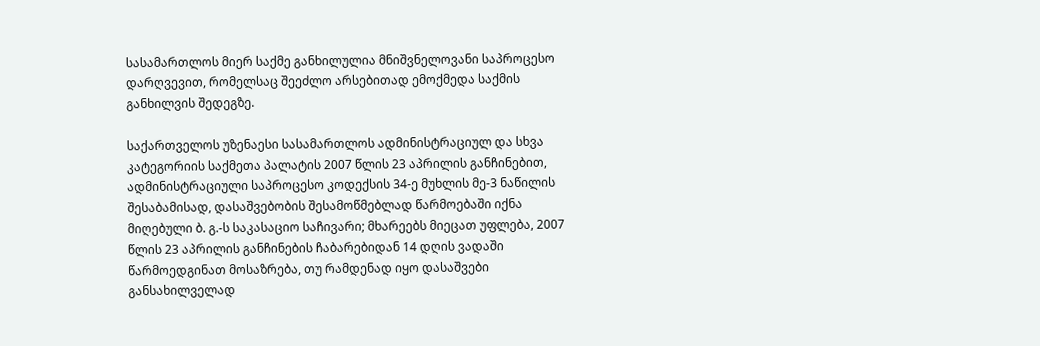სასამართლოს მიერ საქმე განხილულია მნიშვნელოვანი საპროცესო დარღვევით, რომელსაც შეეძლო არსებითად ემოქმედა საქმის განხილვის შედეგზე.

საქართველოს უზენაესი სასამართლოს ადმინისტრაციულ და სხვა კატეგორიის საქმეთა პალატის 2007 წლის 23 აპრილის განჩინებით, ადმინისტრაციული საპროცესო კოდექსის 34-ე მუხლის მე-3 ნაწილის შესაბამისად, დასაშვებობის შესამოწმებლად წარმოებაში იქნა მიღებული ბ. გ.-ს საკასაციო საჩივარი; მხარეებს მიეცათ უფლება, 2007 წლის 23 აპრილის განჩინების ჩაბარებიდან 14 დღის ვადაში წარმოედგინათ მოსაზრება, თუ რამდენად იყო დასაშვები განსახილველად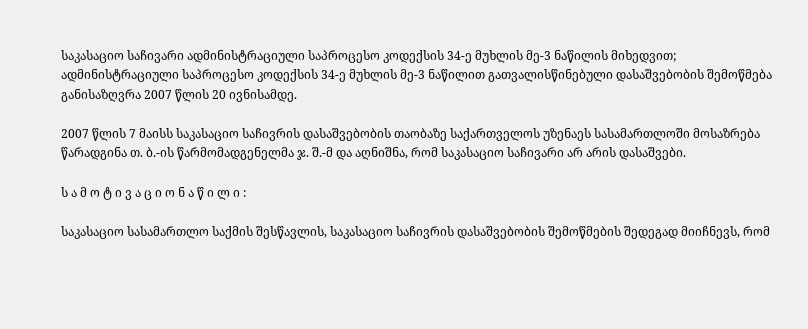საკასაციო საჩივარი ადმინისტრაციული საპროცესო კოდექსის 34-ე მუხლის მე-3 ნაწილის მიხედვით; ადმინისტრაციული საპროცესო კოდექსის 34-ე მუხლის მე-3 ნაწილით გათვალისწინებული დასაშვებობის შემოწმება განისაზღვრა 2007 წლის 20 ივნისამდე.

2007 წლის 7 მაისს საკასაციო საჩივრის დასაშვებობის თაობაზე საქართველოს უზენაეს სასამართლოში მოსაზრება წარადგინა თ. ბ.-ის წარმომადგენელმა ჯ. შ.-მ და აღნიშნა, რომ საკასაციო საჩივარი არ არის დასაშვები.

ს ა მ ო ტ ი ვ ა ც ი ო ნ ა წ ი ლ ი :

საკასაციო სასამართლო საქმის შესწავლის, საკასაციო საჩივრის დასაშვებობის შემოწმების შედეგად მიიჩნევს, რომ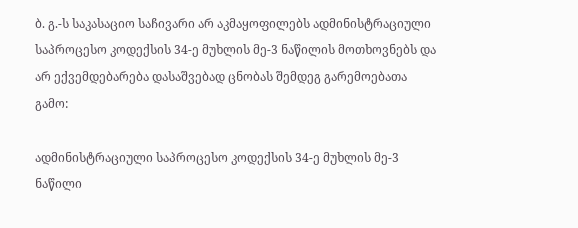ბ. გ.-ს საკასაციო საჩივარი არ აკმაყოფილებს ადმინისტრაციული საპროცესო კოდექსის 34-ე მუხლის მე-3 ნაწილის მოთხოვნებს და არ ექვემდებარება დასაშვებად ცნობას შემდეგ გარემოებათა გამო:

ადმინისტრაციული საპროცესო კოდექსის 34-ე მუხლის მე-3 ნაწილი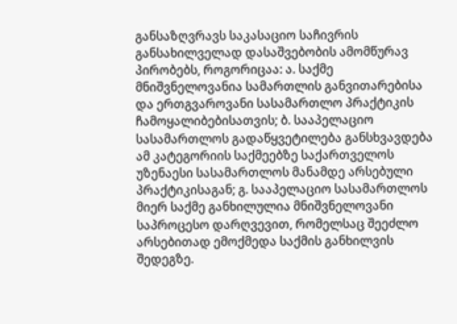განსაზღვრავს საკასაციო საჩივრის განსახილველად დასაშვებობის ამომწურავ პირობებს, როგორიცაა: ა. საქმე მნიშვნელოვანია სამართლის განვითარებისა და ერთგვაროვანი სასამართლო პრაქტიკის ჩამოყალიბებისათვის; ბ. სააპელაციო სასამართლოს გადაწყვეტილება განსხვავდება ამ კატეგორიის საქმეებზე საქართველოს უზენაესი სასამართლოს მანამდე არსებული პრაქტიკისაგან; გ. სააპელაციო სასამართლოს მიერ საქმე განხილულია მნიშვნელოვანი საპროცესო დარღვევით, რომელსაც შეეძლო არსებითად ემოქმედა საქმის განხილვის შედეგზე.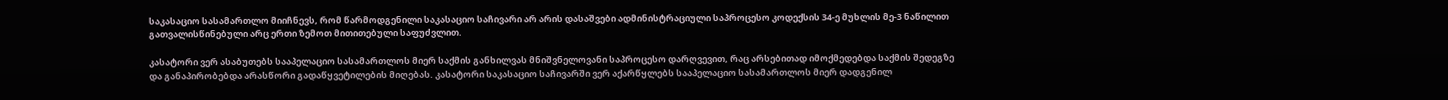საკასაციო სასამართლო მიიჩნევს, რომ წარმოდგენილი საკასაციო საჩივარი არ არის დასაშვები ადმინისტრაციული საპროცესო კოდექსის 34-ე მუხლის მე-3 ნაწილით გათვალისწინებული არც ერთი ზემოთ მითითებული საფუძვლით.

კასატორი ვერ ასაბუთებს სააპელაციო სასამართლოს მიერ საქმის განხილვას მნიშვნელოვანი საპროცესო დარღვევით, რაც არსებითად იმოქმედებდა საქმის შედეგზე და განაპირობებდა არასწორი გადაწყვეტილების მიღებას. კასატორი საკასაციო საჩივარში ვერ აქარწყლებს სააპელაციო სასამართლოს მიერ დადგენილ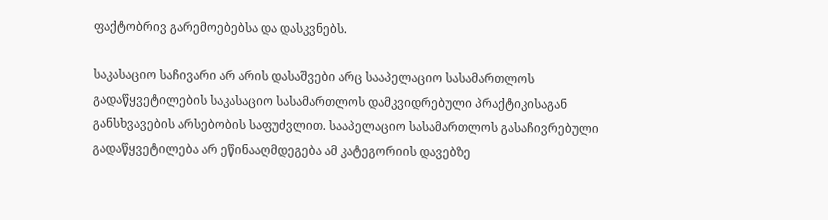ფაქტობრივ გარემოებებსა და დასკვნებს.

საკასაციო საჩივარი არ არის დასაშვები არც სააპელაციო სასამართლოს გადაწყვეტილების საკასაციო სასამართლოს დამკვიდრებული პრაქტიკისაგან განსხვავების არსებობის საფუძვლით. სააპელაციო სასამართლოს გასაჩივრებული გადაწყვეტილება არ ეწინააღმდეგება ამ კატეგორიის დავებზე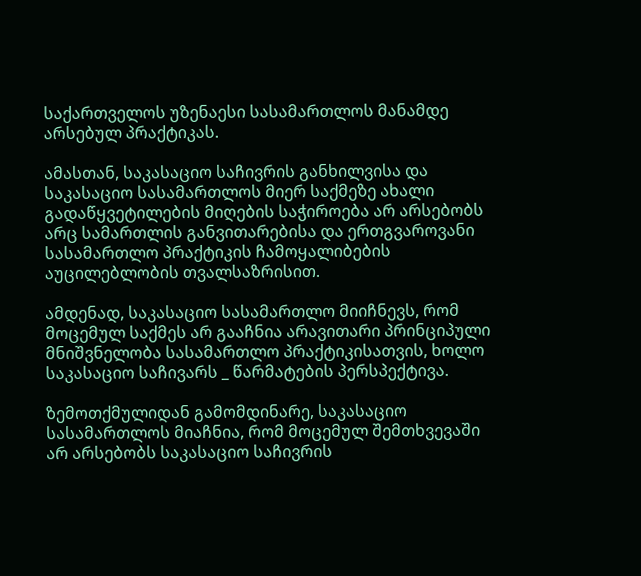საქართველოს უზენაესი სასამართლოს მანამდე არსებულ პრაქტიკას.

ამასთან, საკასაციო საჩივრის განხილვისა და საკასაციო სასამართლოს მიერ საქმეზე ახალი გადაწყვეტილების მიღების საჭიროება არ არსებობს არც სამართლის განვითარებისა და ერთგვაროვანი სასამართლო პრაქტიკის ჩამოყალიბების აუცილებლობის თვალსაზრისით.

ამდენად, საკასაციო სასამართლო მიიჩნევს, რომ მოცემულ საქმეს არ გააჩნია არავითარი პრინციპული მნიშვნელობა სასამართლო პრაქტიკისათვის, ხოლო საკასაციო საჩივარს _ წარმატების პერსპექტივა.

ზემოთქმულიდან გამომდინარე, საკასაციო სასამართლოს მიაჩნია, რომ მოცემულ შემთხვევაში არ არსებობს საკასაციო საჩივრის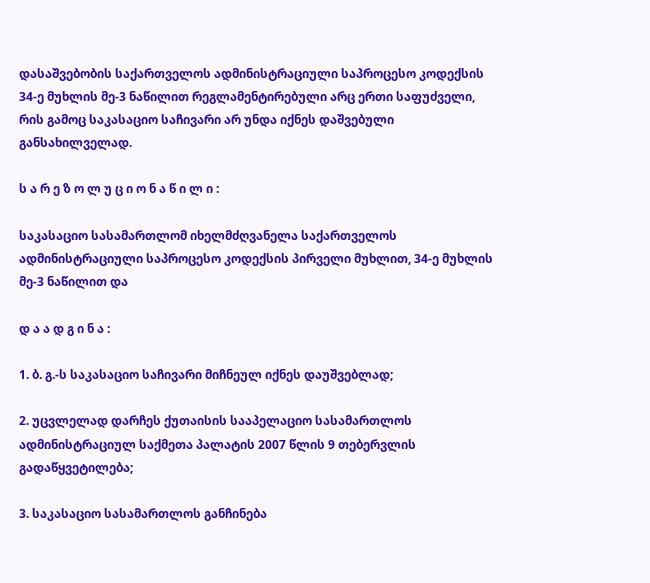დასაშვებობის საქართველოს ადმინისტრაციული საპროცესო კოდექსის 34-ე მუხლის მე-3 ნაწილით რეგლამენტირებული არც ერთი საფუძველი, რის გამოც საკასაციო საჩივარი არ უნდა იქნეს დაშვებული განსახილველად.

ს ა რ ე ზ ო ლ უ ც ი ო ნ ა წ ი ლ ი :

საკასაციო სასამართლომ იხელმძღვანელა საქართველოს ადმინისტრაციული საპროცესო კოდექსის პირველი მუხლით, 34-ე მუხლის მე-3 ნაწილით და

დ ა ა დ გ ი ნ ა :

1. ბ. გ.-ს საკასაციო საჩივარი მიჩნეულ იქნეს დაუშვებლად;

2. უცვლელად დარჩეს ქუთაისის სააპელაციო სასამართლოს ადმინისტრაციულ საქმეთა პალატის 2007 წლის 9 თებერვლის გადაწყვეტილება;

3. საკასაციო სასამართლოს განჩინება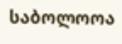საბოლოოა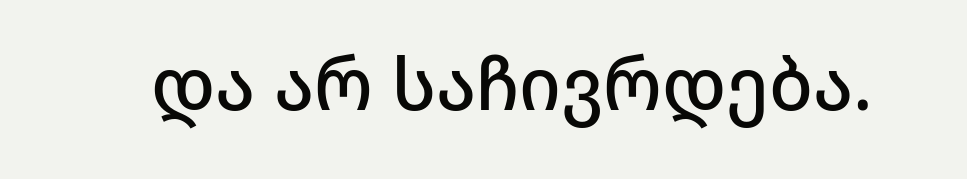და არ საჩივრდება.